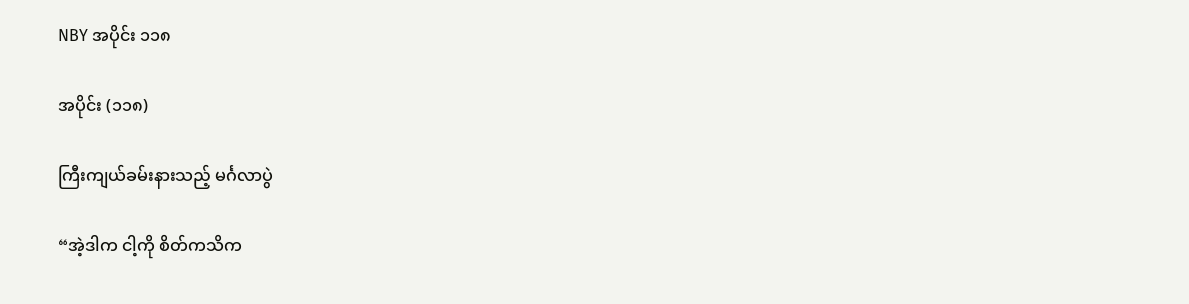NBY အပိုင်း ၁၁၈

အပိုင်း (၁၁၈)

ကြီးကျယ်ခမ်းနားသည့် မင်္ဂလာပွဲ

“အဲ့ဒါက ငါ့ကို စိတ်ကသိက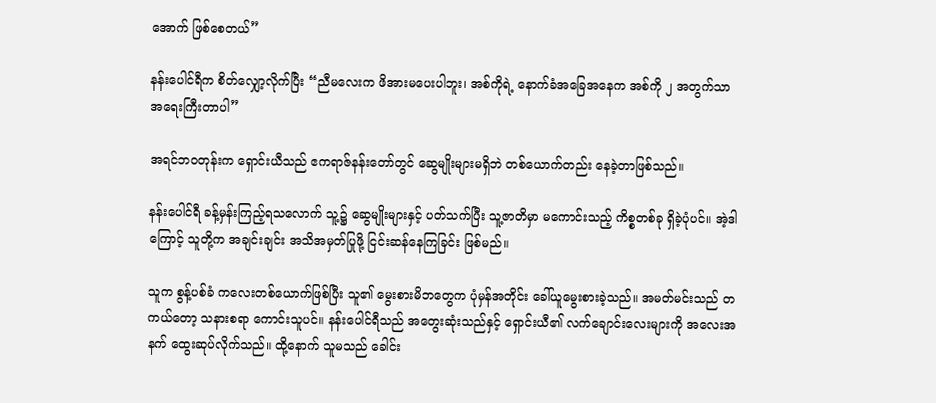အောက် ဖြစ်စေတယ်”

နန်းပေါင်ရီက စိတ်လျှော့လိုက်ပြီး “ညီမလေးက ဖိအားမပေးပါဘူး၊ အစ်ကိုရဲ့ နောက်ခံအခြေအနေက အစ်ကို ၂ အတွက်သာ အရေးကြီးတာပါ”

အရင်ဘဝတုန်းက ရှောင်းယီသည် ဧကရာဇ်နန်းတော်တွင် ဆွေမျိုးများမရှိဘဲ တစ်ယောက်တည်း နေခဲ့တာဖြစ်သည်။

နန်းပေါင်ရီ ခန့်မှန်းကြည့်ရသလောက် သူ့၌ ဆွေမျိုးများနှင့် ပတ်သက်ပြီး သူ့ဇာတိမှာ မကောင်းသည့် ကိစ္စတစ်ခု ရှိခဲ့ပုံပင်။ အဲ့ဒါကြောင့် သူတို့က အချင်းချင်း အသိအမှတ်ပြုဖို့ ငြင်းဆန်နေကြခြင်း ဖြစ်မည်။

သူက စွန့်ပစ်ခံ ကလေးတစ်ယောက်ဖြစ်ပြီး သူ၏ မွေးစားမိဘတွေက ပုံမှန်အတိုင်း ခေါ်ယူမွေးစားခဲ့သည်။ အမတ်မင်းသည် တကယ်တော့ သနားစရာ ကောင်းသူပင်။ နန်းပေါင်ရီသည် အတွေးဆုံးသည်နှင့် ရှောင်းယီ၏ လက်ချောင်းလေးများကို အလေးအနက် ထွေးဆုပ်လိုက်သည်။ ထို့နောက် သူမသည် ခေါင်း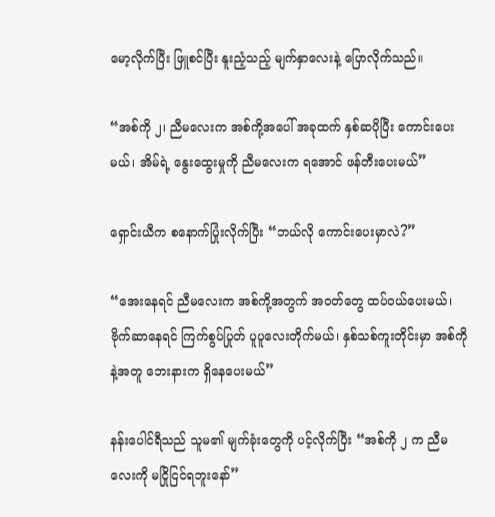မော့လိုက်ပြီး ဖြူစင်ပြီး နူးညံ့သည့် မျက်နှာလေးနဲ့ ပြောလိုက်သည်။

“အစ်ကို ၂၊ ညီမလေးက အစ်ကို့အပေါ် အခုထက် နှစ်ဆပိုပြီး ကောင်းပေးမယ်၊ အိမ်ရဲ့ နွေးထွေးမှုကို ညီမလေးက ရအောင် ဖန်တီးပေးမယ်”

ရှောင်းယီက စနောက်ပြုံးလိုက်ပြီး “ဘယ်လို ကောင်းပေးမှာလဲ?”

“အေးနေရင် ညီမလေးက အစ်ကို့အတွက် အဝတ်တွေ ထပ်ဝယ်ပေးမယ်၊ ဗိုက်ဆာနေရင် ကြက်စွပ်ပြုတ် ပူပူလေးတိုက်မယ်၊ နှစ်သစ်ကူးတိုင်းမှာ အစ်ကိုနဲ့အတူ ဘေးနားက ရှိနေပေးမယ်”

နန်းပေါင်ရီသည် သူမ၏ မျက်ခုံးတွေကို ပင့်လိုက်ပြီး “အစ်ကို ၂ က ညီမလေးကို မငြိုငြင်ရဘူးနော်”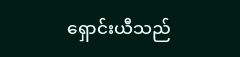ရှောင်းယီသည်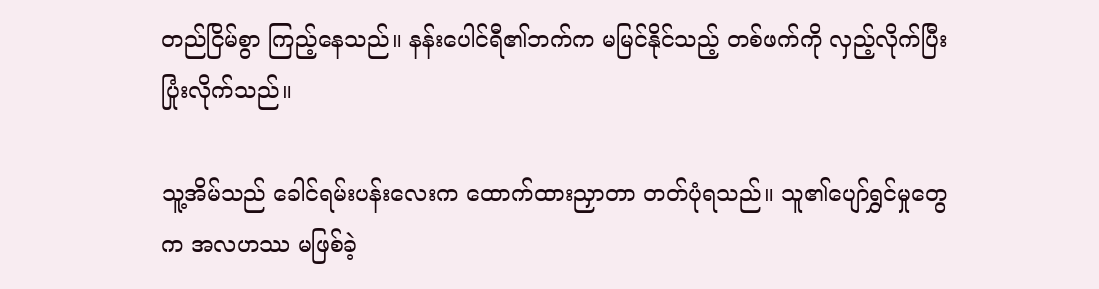တည်ငြိမ်စွာ ကြည့်နေသည်။ နန်းပေါင်ရီ၏ဘက်က မမြင်နိုင်သည့် တစ်ဖက်ကို လှည့်လိုက်ပြီး ပြုံးလိုက်သည်။

သူ့အိမ်သည် ခေါင်ရမ်းပန်းလေးက ထောက်ထားညှာတာ တတ်ပုံရသည်။ သူ၏ပျော်ရွှင်မှုတွေက အလဟဿ မဖြစ်ခဲ့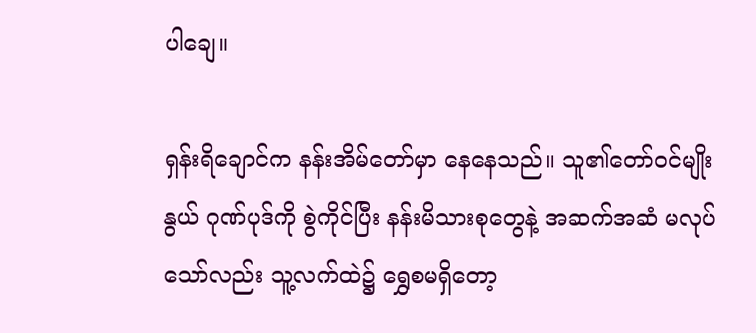ပါချေ။

ရှန်းရိချောင်က နန်းအိမ်တော်မှာ နေနေသည်။ သူ၏တော်ဝင်မျိုးနွယ် ဂုဏ်ပုဒ်ကို စွဲကိုင်ပြီး နန်းမိသားစုတွေနဲ့ အဆက်အဆံ မလုပ်သော်လည်း သူ့လက်ထဲ၌ ရွှေစမရှိတော့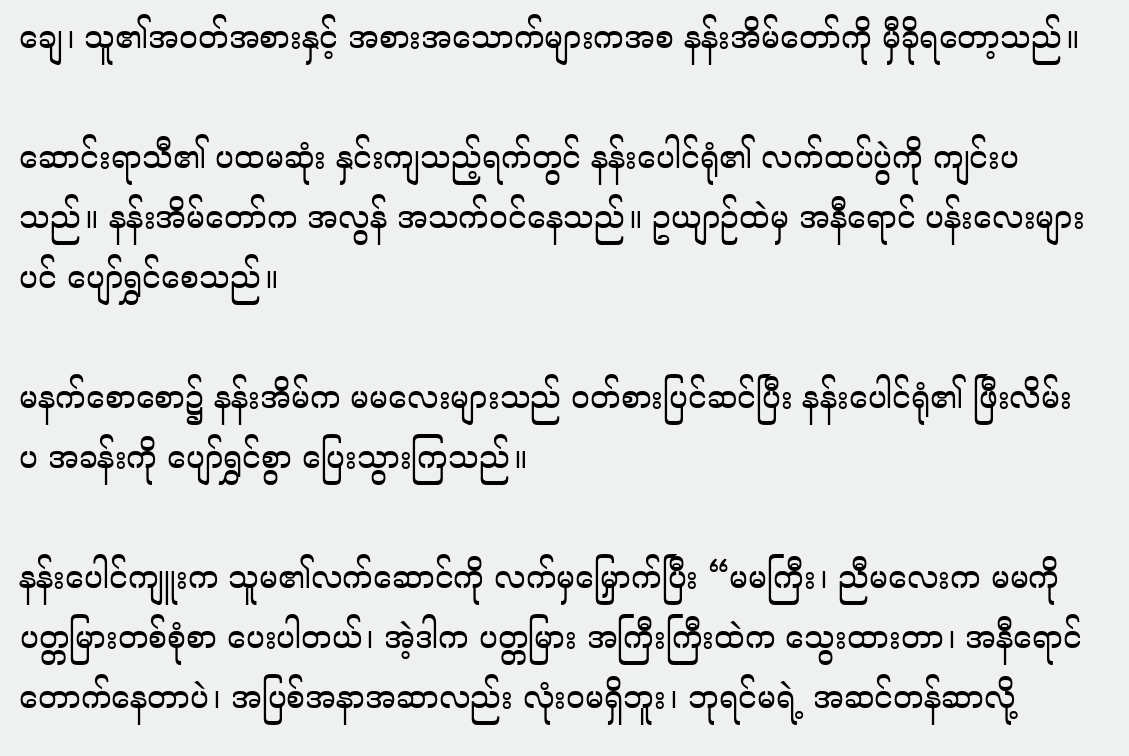ချေ၊ သူ၏အဝတ်အစားနှင့် အစားအသောက်များကအစ နန်းအိမ်တော်ကို မှီခိုရတော့သည်။

ဆောင်းရာသီ၏ ပထမဆုံး နှင်းကျသည့်ရက်တွင် နန်းပေါင်ရုံ၏ လက်ထပ်ပွဲကို ကျင်းပသည်။ နန်းအိမ်တော်က အလွန် အသက်ဝင်နေသည်။ ဥယျာဉ်ထဲမှ အနီရောင် ပန်းလေးများပင် ပျော်ရွှင်စေသည်။

မနက်စောစော၌ နန်းအိမ်က မမလေးများသည် ဝတ်စားပြင်ဆင်ပြီး နန်းပေါင်ရုံ၏ ဖြီးလိမ်းပ အခန်းကို ပျော်ရွှင်စွာ ပြေးသွားကြသည်။

နန်းပေါင်ကျူးက သူမ၏လက်ဆောင်ကို လက်မှမြှောက်ပြီး “မမကြီး၊ ညီမလေးက မမကို ပတ္တမြားတစ်စုံစာ ပေးပါတယ်၊ အဲ့ဒါက ပတ္တမြား အကြီးကြီးထဲက သွေးထားတာ၊ အနီရောင် တောက်နေတာပဲ၊ အပြစ်အနာအဆာလည်း လုံးဝမရှိဘူး၊ ဘုရင်မရဲ့ အဆင်တန်ဆာလို့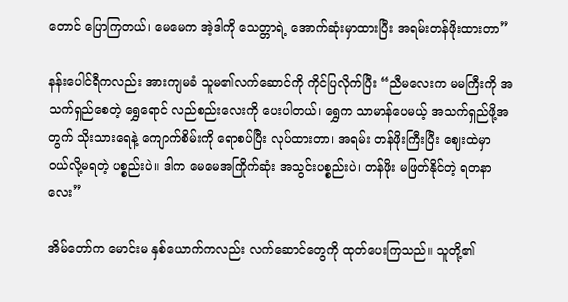တောင် ပြောကြတယ်၊ မေမေက အဲ့ဒါကို သေတ္တာရဲ့ အောက်ဆုံးမှာထားပြီး အရမ်းတန်ဖိုးထားတာ”

နန်းပေါင်ရီကလည်း အားကျမခံ သူမ၏လက်ဆောင်ကို ကိုင်ပြလိုက်ပြီး “ညီမလေးက မမကြီးကို အသက်ရှည်စေတဲ့ ရွှေရောင် လည်စည်းလေးကို ပေးပါတယ်၊ ရွှေက သာမာန်ပေမယ့် အသက်ရှည်ဖို့အတွက် သိုးသားရေနဲ့ ကျောက်စိမ်းကို ရောစပ်ပြီး လုပ်ထားတာ၊ အရမ်း တန်ဖိုးကြီးပြီး ဈေးထဲမှာ ဝယ်လို့မရတဲ့ ပစ္စည်းပဲ။ ဒါက မေမေအကြိုက်ဆုံး အသွင်းပစ္စည်းပဲ၊ တန်ဖိုး မဖြတ်နိုင်တဲ့ ရတနာလေး”

အိမ်တော်က မောင်းမ နှစ်ယောက်ကလည်း လက်ဆောင်တွေကို ထုတ်ပေးကြသည်။ သူတို့၏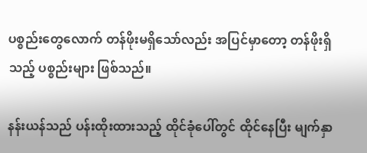ပစ္စည်းတွေလောက် တန်ဖိုးမရှိသော်လည်း အပြင်မှာတော့ တန်ဖိုးရှိသည့် ပစ္စည်းများ ဖြစ်သည်။

နန်းယန်သည် ပန်းထိုးထားသည့် ထိုင်ခုံပေါ်တွင် ထိုင်နေပြီး မျက်နှာ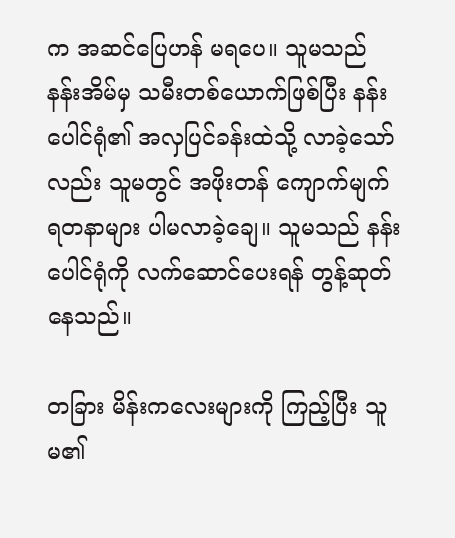က အဆင်ပြေဟန် မရပေ။ သူမသည် နန်းအိမ်မှ သမီးတစ်ယောက်ဖြစ်ပြီး နန်းပေါင်ရုံ၏ အလှပြင်ခန်းထဲသို့ လာခဲ့သော်လည်း သူမတွင် အဖိုးတန် ကျောက်မျက်ရတနာများ ပါမလာခဲ့ချေ။ သူမသည် နန်းပေါင်ရုံကို လက်ဆောင်ပေးရန် တွန့်ဆုတ်နေသည်။

တခြား မိန်းကလေးများကို ကြည့်ပြီး သူမ၏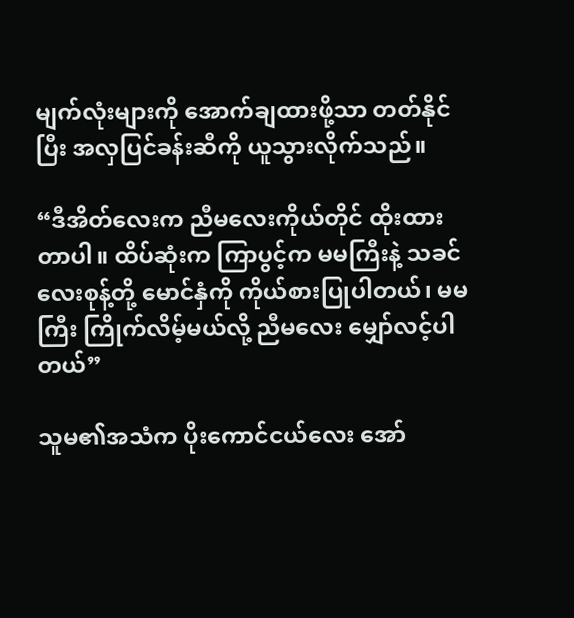မျက်လုံးများကို အောက်ချထားဖို့သာ တတ်နိုင်ပြီး အလှပြင်ခန်းဆီကို ယူသွားလိုက်သည်။

“ဒီအိတ်လေးက ညီမလေးကိုယ်တိုင် ထိုးထားတာပါ။ ထိပ်ဆုံးက ကြာပွင့်က မမကြီးနဲ့ သခင်လေးစုန့်တို့ မောင်နှံကို ကိုယ်စားပြုပါတယ်၊ မမကြီး ကြိုက်လိမ့်မယ်လို့ ညီမလေး မျှော်လင့်ပါတယ်”

သူမ၏အသံက ပိုးကောင်ငယ်လေး အော်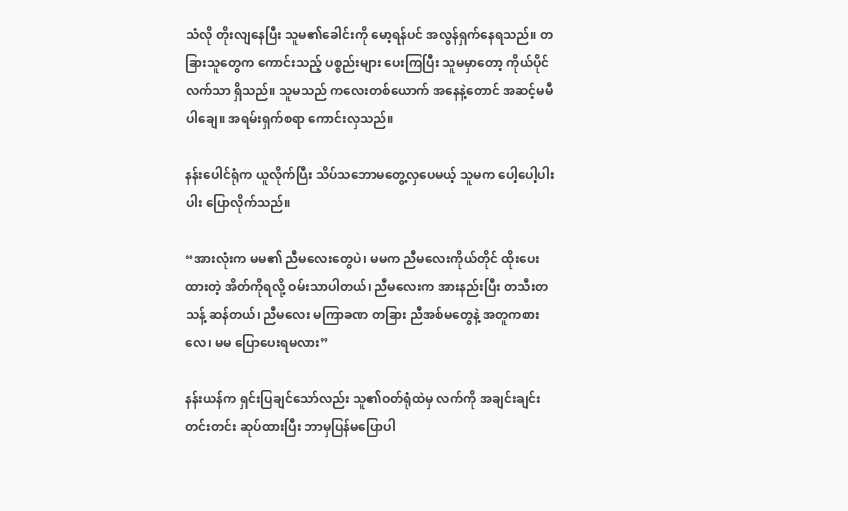သံလို တိုးလျနေပြီး သူမ၏ခေါင်းကို မော့ရန်ပင် အလွန်ရှက်နေရသည်။ တခြားသူတွေက ကောင်းသည့် ပစ္စည်းများ ပေးကြပြီး သူမမှာတော့ ကိုယ်ပိုင်လက်သာ ရှိသည်။ သူမသည် ကလေးတစ်ယောက် အနေနဲ့တောင် အဆင့်မမီပါချေ။ အရမ်းရှက်စရာ ကောင်းလှသည်။

နန်းပေါင်ရုံက ယူလိုက်ပြီး သိပ်သဘောမတွေ့လှပေမယ့် သူမက ပေါ့ပေါ့ပါးပါး ပြောလိုက်သည်။

“အားလုံးက မမ၏ ညီမလေးတွေပဲ၊ မမက ညီမလေးကိုယ်တိုင် ထိုးပေးထားတဲ့ အိတ်ကိုရလို့ ဝမ်းသာပါတယ်၊ ညီမလေးက အားနည်းပြီး တသီးတသန့် ဆန်တယ်၊ ညီမလေး မကြာခဏ တခြား ညီအစ်မတွေနဲ့ အတူကစားလေ၊ မမ ပြောပေးရမလား”

နန်းယန်က ရှင်းပြချင်သော်လည်း သူ၏ဝတ်ရုံထဲမှ လက်ကို အချင်းချင်း တင်းတင်း ဆုပ်ထားပြီး ဘာမှပြန်မပြောပါ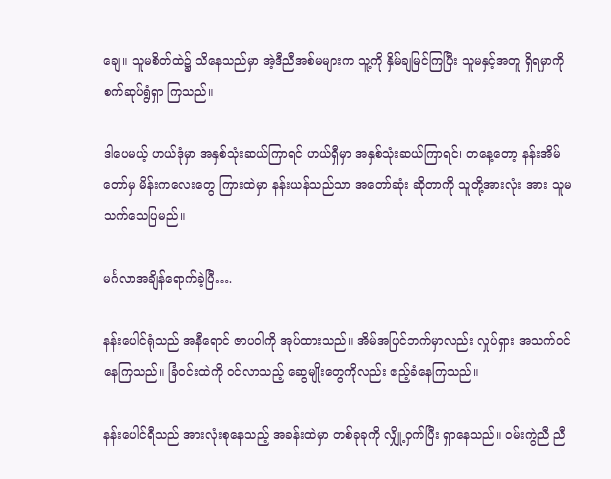ချေ။ သူမစိတ်ထဲ၌ သိနေသည်မှာ အဲ့ဒီညီအစ်မများက သူ့ကို နှိမ်ချမြင်ကြပြီး သူမနှင့်အတူ ရှိရမှာကို စက်ဆုပ်ရွံရှာ ကြသည်။

ဒါပေမယ့် ဟယ်ဒုံမှာ အနှစ်သုံးဆယ်ကြာရင် ဟယ်ရှီမှာ အနှစ်သုံးဆယ်ကြာရင်၊ တနေ့တော့ နန်းအိမ်တော်မှ မိန်းကလေးတွေ ကြားထဲမှာ နန်းယန်သည်သာ အတော်ဆုံး ဆိုတာကို သူတို့အားလုံး အား သူမသက်သေပြမည်။

မင်္ဂလာအချိန်ရောက်ခဲ့ပြီ….

နန်းပေါင်ရုံသည် အနီရောင် ဇာပဝါကို အုပ်ထားသည်။ အိမ်အပြင်ဘက်မှာလည်း လှုပ်ရှား အသက်ဝင် နေကြသည်။ ခြံဝင်းထဲကို ဝင်လာသည့် ဆွေမျိုးတွေကိုလည်း ဧည့်ခံနေကြသည်။

နန်းပေါင်ရီသည် အားလုံးစုနေသည့် အခန်းထဲမှာ တစ်ခုခုကို လျှို့ဝှက်ပြီး ရှာနေသည်။ ဝမ်းကွဲညီ ညီ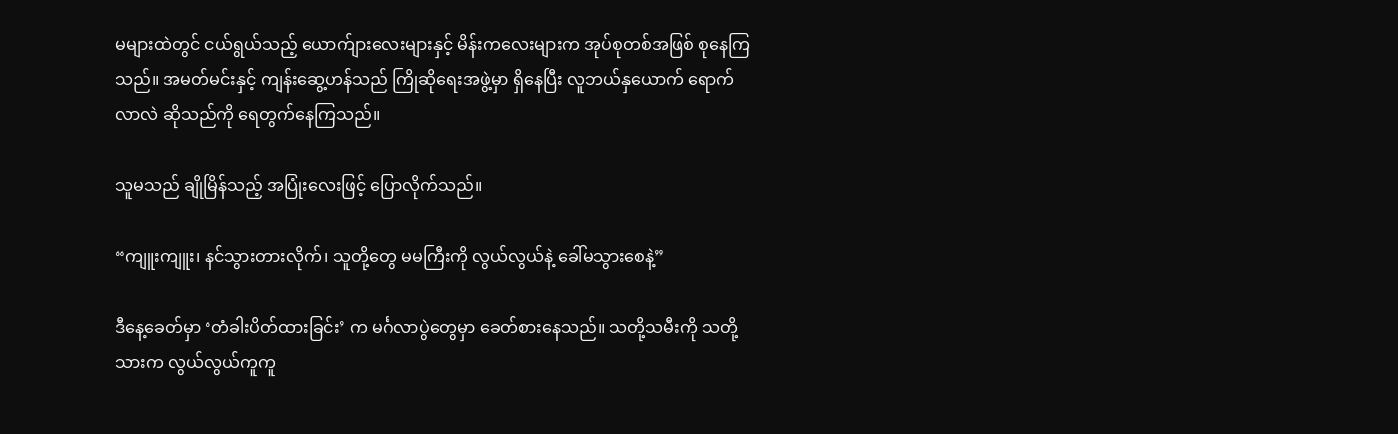မများထဲတွင် ငယ်ရွယ်သည့် ယောက်ျားလေးများနှင့် မိန်းကလေးများက အုပ်စုတစ်အဖြစ် စုနေကြသည်။ အမတ်မင်းနှင့် ကျန်းဆွေ့ဟန်သည် ကြိုဆိုရေးအဖွဲ့မှာ ရှိနေပြီး လူဘယ်နှယောက် ရောက်လာလဲ ဆိုသည်ကို ရေတွက်နေကြသည်။

သူမသည် ချိုမြိန်သည့် အပြုံးလေးဖြင့် ပြောလိုက်သည်။

“ကျူးကျူး၊ နင်သွားတားလိုက်၊ သူတို့တွေ မမကြီးကို လွယ်လွယ်နဲ့ ခေါ်မသွားစေနဲ့”

ဒီနေ့ခေတ်မှာ ‘တံခါးပိတ်ထားခြင်း’ က မင်္ဂလာပွဲတွေမှာ ခေတ်စားနေသည်။ သတို့သမီးကို သတို့သားက လွယ်လွယ်ကူကူ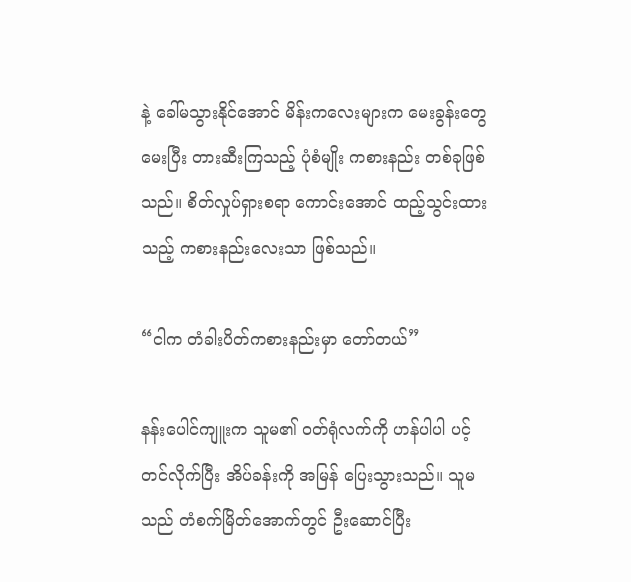နဲ့ ခေါ်မသွားနိုင်အောင် မိန်းကလေးများက မေးခွန်းတွေမေးပြီး တားဆီးကြသည့် ပုံစံမျိုး ကစားနည်း တစ်ခုဖြစ်သည်။ စိတ်လှုပ်ရှားစရာ ကောင်းအောင် ထည့်သွင်းထားသည့် ကစားနည်းလေးသာ ဖြစ်သည်။

“ငါက တံခါးပိတ်ကစားနည်းမှာ တော်တယ်”

နန်းပေါင်ကျူးက သူမ၏ ဝတ်ရုံလက်ကို ဟန်ပါပါ ပင့်တင်လိုက်ပြီး အိပ်ခန်းကို အမြန် ပြေးသွားသည်။ သူမသည် တံစက်မြိတ်အောက်တွင် ဦးဆောင်ပြီး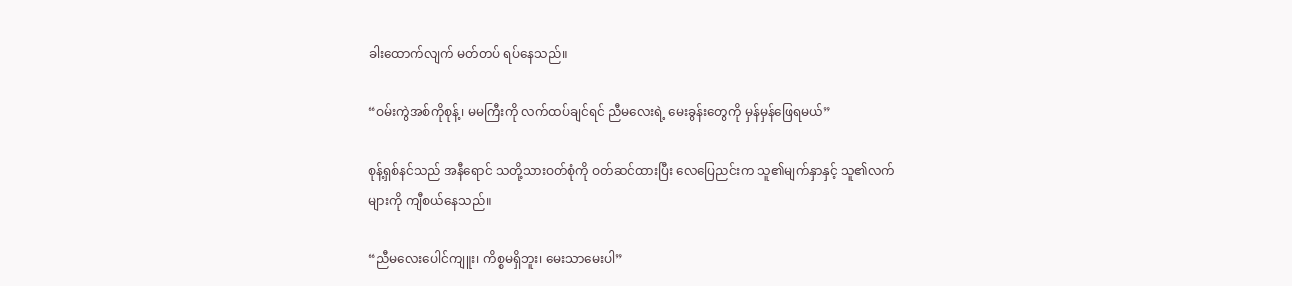ခါးထောက်လျက် မတ်တပ် ရပ်နေသည်။

“ဝမ်းကွဲအစ်ကိုစုန့်၊ မမကြီးကို လက်ထပ်ချင်ရင် ညီမလေးရဲ့ မေးခွန်းတွေကို မှန်မှန်ဖြေရမယ်”

စုန့်ရှစ်နင်သည် အနီရောင် သတို့သားဝတ်စုံကို ဝတ်ဆင်ထားပြီး လေပြေညင်းက သူ၏မျက်နှာနှင့် သူ၏လက်များကို ကျီစယ်နေသည်။

“ညီမလေးပေါင်ကျူး၊ ကိစ္စမရှိဘူး၊ မေးသာမေးပါ”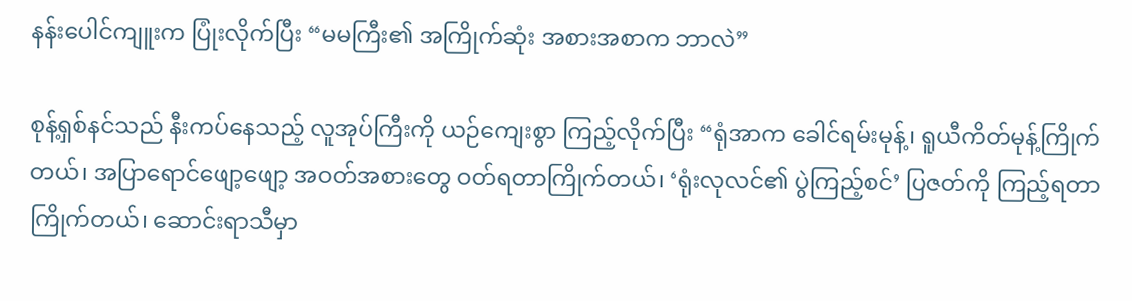နန်းပေါင်ကျူးက ပြုံးလိုက်ပြီး “မမကြီး၏ အကြိုက်ဆုံး အစားအစာက ဘာလဲ”

စုန့်ရှစ်နင်သည် နီးကပ်နေသည့် လူအုပ်ကြီးကို ယဉ်ကျေးစွာ ကြည့်လိုက်ပြီး “ရုံအာက ခေါင်ရမ်းမုန့်၊ ရူယီကိတ်မုန့်ကြိုက်တယ်၊ အပြာရောင်ဖျော့ဖျော့ အဝတ်အစားတွေ ဝတ်ရတာကြိုက်တယ်၊ ‘ရုံးလုလင်၏ ပွဲကြည့်စင်’ ပြဇတ်ကို ကြည့်ရတာ ကြိုက်တယ်၊ ဆောင်းရာသီမှာ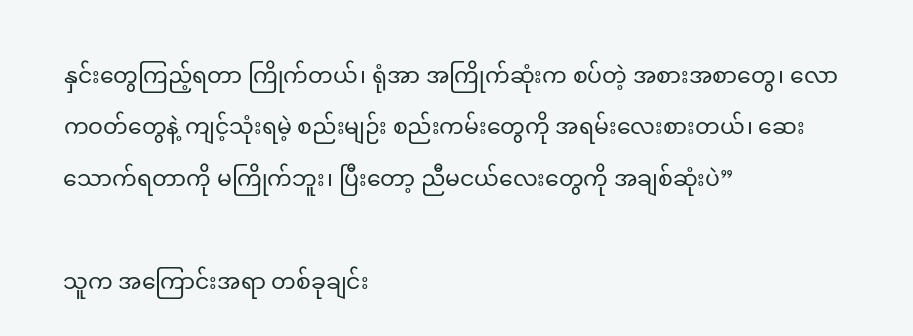နှင်းတွေကြည့်ရတာ ကြိုက်တယ်၊ ရုံအာ အကြိုက်ဆုံးက စပ်တဲ့ အစားအစာတွေ၊ လောကဝတ်တွေနဲ့ ကျင့်သုံးရမဲ့ စည်းမျဉ်း စည်းကမ်းတွေကို အရမ်းလေးစားတယ်၊ ဆေးသောက်ရတာကို မကြိုက်ဘူး၊ ပြီးတော့ ညီမငယ်လေးတွေကို အချစ်ဆုံးပဲ”

သူက အကြောင်းအရာ တစ်ခုချင်း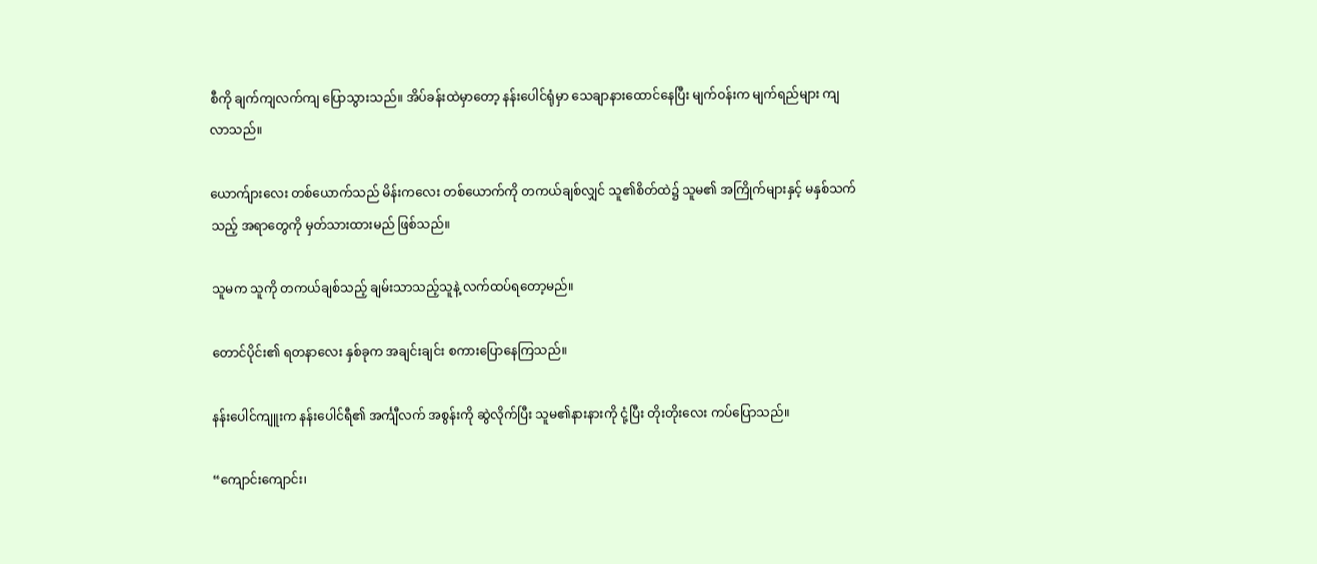စီကို ချက်ကျလက်ကျ ပြောသွားသည်။ အိပ်ခန်းထဲမှာတော့ နန်းပေါင်ရုံမှာ သေချာနားထောင်နေပြီး မျက်ဝန်းက မျက်ရည်များ ကျလာသည်။

ယောက်ျားလေး တစ်ယောက်သည် မိန်းကလေး တစ်ယောက်ကို တကယ်ချစ်လျှင် သူ၏စိတ်ထဲ၌ သူမ၏ အကြိုက်များနှင့် မနှစ်သက်သည့် အရာတွေကို မှတ်သားထားမည် ဖြစ်သည်။

သူမက သူကို တကယ်ချစ်သည့် ချမ်းသာသည့်သူနဲ့ လက်ထပ်ရတော့မည်။

တောင်ပိုင်း၏ ရတနာလေး နှစ်ခုက အချင်းချင်း စကားပြောနေကြသည်။

နန်းပေါင်ကျူးက နန်းပေါင်ရီ၏ အင်္ကျီလက် အစွန်းကို ဆွဲလိုက်ပြီး သူမ၏နားနားကို ငုံ့ပြီး တိုးတိုးလေး ကပ်ပြောသည်။

“ကျောင်းကျောင်း၊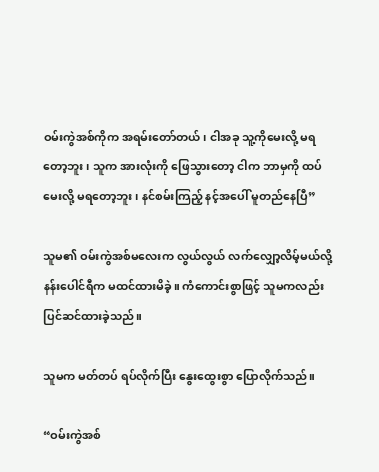ဝမ်းကွဲအစ်ကိုက အရမ်းတော်တယ်၊ ငါအခု သူ့ကိုမေးလို့ မရတော့ဘူး၊ သူက အားလုံးကို ဖြေသွားတော့ ငါက ဘာမှကို ထပ်မေးလို့ မရတော့ဘူး၊ နင်စမ်းကြည့် နင့်အပေါ် မူတည်နေပြီ”

သူမ၏ ဝမ်းကွဲအစ်မလေးက လွယ်လွယ် လက်လျှော့လိမ့်မယ်လို့ နန်းပေါင်ရီက မထင်ထားမိခဲ့။ ကံကောင်းစွာဖြင့် သူမကလည်း ပြင်ဆင်ထားခဲ့သည်။

သူမက မတ်တပ် ရပ်လိုက်ပြီး နွေးထွေးစွာ ပြောလိုက်သည်။

“ဝမ်းကွဲအစ်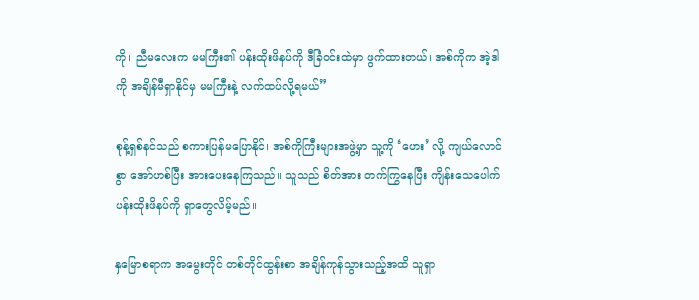ကို၊ ညီမလေးက မမကြီး၏ ပန်းထိုးဖိနပ်ကို ဒီခြံဝင်းထဲမှာ ဖွက်ထားတယ်၊ အစ်ကိုက အဲ့ဒါကို အချိန်မီရှာနိုင်မှ မမကြီးနဲ့ လက်ထပ်လို့ရမယ်”

စုန့်ရှစ်နင်သည် စကားပြန်မပြောနိုင်၊ အစ်ကိုကြီးများအဖွဲ့မှာ သူ့ကို ‘ဟေး’ လို့ ကျယ်လောင်စွာ အော်ဟစ်ပြီး အားပေးနေကြသည်။ သူသည် စိတ်အား တက်ကြွနေပြီး ကျိန်းသေပေါက် ပန်းထိုးဖိနပ်ကို ရှာတွေလိမ့်မည်။

နှမြောစရာက အမွေးတိုင် တစ်တိုင်ထွန်းစာ အချိန်ကုန်သွားသည့်အထိ သူရှာ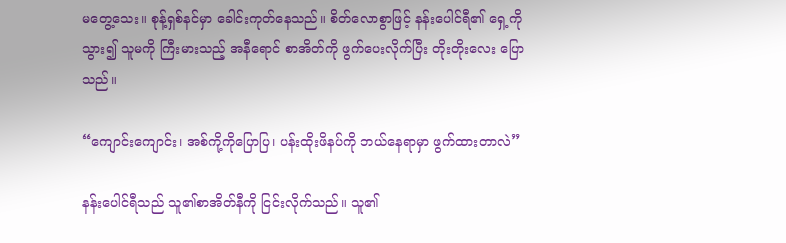မတွေ့သေး။ စုန့်ရှစ်နင်မှာ ခေါင်းကုတ်နေသည်။ စိတ်လောစွာဖြင့် နန်းပေါင်ရီ၏ ရှေ့ကိုသွား၍ သူမကို ကြီးမားသည့် အနီရောင် စာအိတ်ကို ဖွက်ပေးလိုက်ပြီး တိုးတိုးလေး ပြောသည်။

“ကျောင်းကျောင်း၊ အစ်ကို့ကိုပြောပြ၊ ပန်းထိုးဖိနပ်ကို ဘယ်နေရာမှာ ဖွက်ထားတာလဲ”

နန်းပေါင်ရီသည် သူ၏စာအိတ်နီကို ငြင်းလိုက်သည်။ သူ၏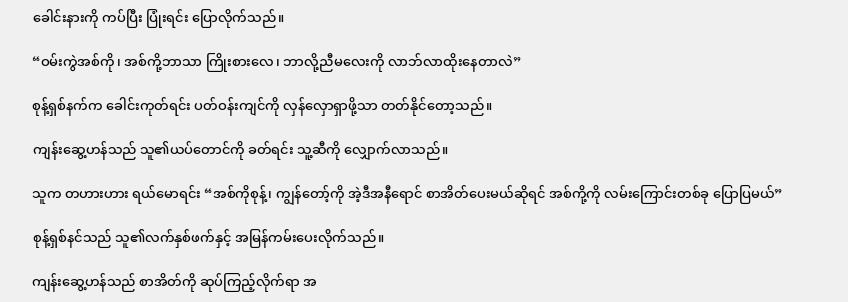ခေါင်းနားကို ကပ်ပြီး ပြုံးရင်း ပြောလိုက်သည်။

“ဝမ်းကွဲအစ်ကို၊ အစ်ကို့ဘာသာ ကြိုးစားလေ၊ ဘာလို့ညီမလေးကို လာဘ်လာထိုးနေတာလဲ”

စုန့်ရှစ်နက်က ခေါင်းကုတ်ရင်း ပတ်ဝန်းကျင်ကို လှန်လှောရှာဖို့သာ တတ်နိုင်တော့သည်။

ကျန်းဆွေ့ဟန်သည် သူ၏ယပ်တောင်ကို ခတ်ရင်း သူ့ဆီကို လျှောက်လာသည်။

သူက တဟားဟား ရယ်မောရင်း “အစ်ကိုစုန့်၊ ကျွန်တော့်ကို အဲ့ဒီအနီရောင် စာအိတ်ပေးမယ်ဆိုရင် အစ်ကို့ကို လမ်းကြောင်းတစ်ခု ပြောပြမယ်”

စုန့်ရှစ်နင်သည် သူ၏လက်နှစ်ဖက်နှင့် အမြန်ကမ်းပေးလိုက်သည်။

ကျန်းဆွေ့ဟန်သည် စာအိတ်ကို ဆုပ်ကြည့်လိုက်ရာ အ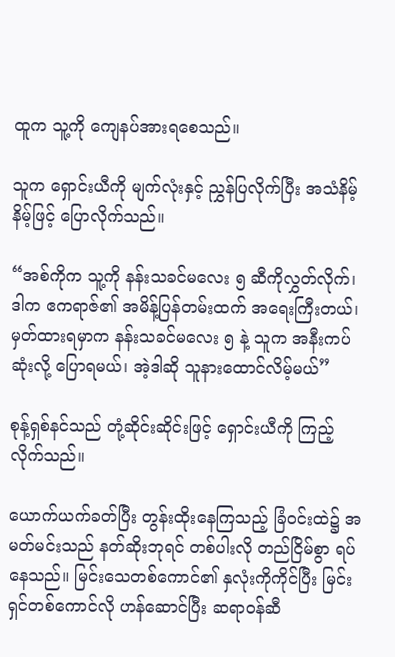ထူက သူ့ကို ကျေနပ်အားရစေသည်။

သူက ရှောင်းယီကို မျက်လုံးနှင့် ညွှန်ပြလိုက်ပြီး အသံနိမ့်နိမ့်ဖြင့် ပြောလိုက်သည်။

“အစ်ကိုက သူ့ကို နန်းသခင်မလေး ၅ ဆီကိုလွှတ်လိုက်၊ ဒါက ဧကရာဇ်၏ အမိန့်ပြန်တမ်းထက် အရေးကြီးတယ်၊ မှတ်ထားရမှာက နန်းသခင်မလေး ၅ နဲ့ သူက အနီးကပ်ဆုံးလို့ ပြောရမယ်၊ အဲ့ဒါဆို သူနားထောင်လိမ့်မယ်”

စုန့်ရှစ်နင်သည် တုံ့ဆိုင်းဆိုင်းဖြင့် ရှောင်းယီကို ကြည့်လိုက်သည်။

ယောက်ယက်ခတ်ပြီး တွန်းထိုးနေကြသည့် ခြံဝင်းထဲ၌ အမတ်မင်းသည် နတ်ဆိုးဘုရင် တစ်ပါးလို တည်ငြိမ်စွာ ရပ်နေသည်။ မြင်းသေတစ်ကောင်၏ နှလုံးကိုကိုင်ပြီး မြင်းရှင်တစ်ကောင်လို ဟန်ဆောင်ပြီး ဆရာဝန်ဆီ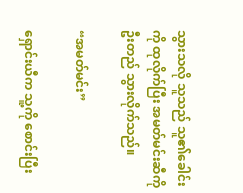သွားသလို သူသည် သူ၏ခေါင်းကို ထုလိုက်ပြီး အမတ်မင်းဆီကို ဦးတည် သွားလိုက်သည်။

“အမတ်မင်း”

ရှောင်းယီက သူ့ကို စောင်းပြီး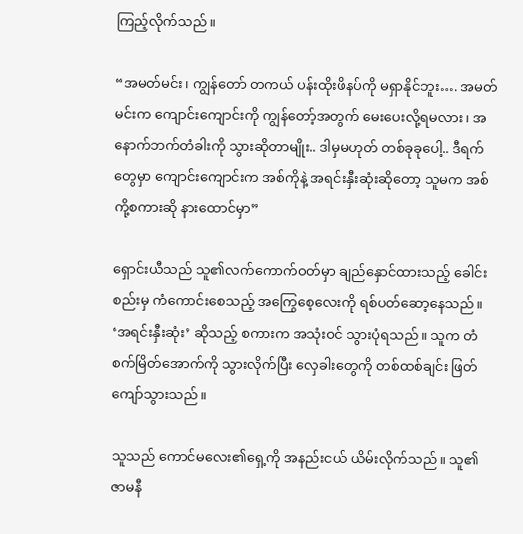ကြည့်လိုက်သည်။

“အမတ်မင်း၊ ကျွန်တော် တကယ် ပန်းထိုးဖိနပ်ကို မရှာနိုင်ဘူး…. အမတ်မင်းက ကျောင်းကျောင်းကို ကျွန်တော့်အတွက် မေးပေးလို့ရမလား၊ အနောက်ဘက်တံခါးကို သွားဆိုတာမျိုး.. ဒါမှမဟုတ် တစ်ခုခုပေါ့.. ဒီရက်တွေမှာ ကျောင်းကျောင်းက အစ်ကိုနဲ့ အရင်းနှီးဆုံးဆိုတော့ သူမက အစ်ကို့စကားဆို နားထောင်မှာ”

ရှောင်းယီသည် သူ၏လက်ကောက်ဝတ်မှာ ချည်နှောင်ထားသည့် ခေါင်းစည်းမှ ကံကောင်းစေသည့် အကြွေစေ့လေးကို ရစ်ပတ်ဆော့နေသည်။ ‘အရင်းနှီးဆုံး’ ဆိုသည့် စကားက အသုံးဝင် သွားပုံရသည်။ သူက တံစက်မြိတ်အောက်ကို သွားလိုက်ပြီး လှေခါးတွေကို တစ်ထစ်ချင်း ဖြတ်ကျော်သွားသည်။

သူသည် ကောင်မလေး၏ရှေ့ကို အနည်းငယ် ယိမ်းလိုက်သည်။ သူ၏ ဇာမနီ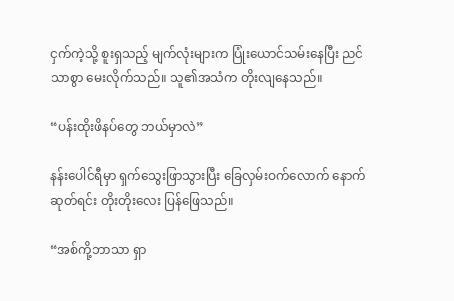ငှက်ကဲ့သို့ စူးရှသည့် မျက်လုံးများက ပြုံးယောင်သမ်းနေပြီး ညင်သာစွာ မေးလိုက်သည်။ သူ၏အသံက တိုးလျနေသည်။

“ပန်းထိုးဖိနပ်တွေ ဘယ်မှာလဲ”

နန်းပေါင်ရီမှာ ရှက်သွေးဖြာသွားပြီး ခြေလှမ်းဝက်လောက် နောက်ဆုတ်ရင်း တိုးတိုးလေး ပြန်ဖြေသည်။

“အစ်ကို့ဘာသာ ရှာ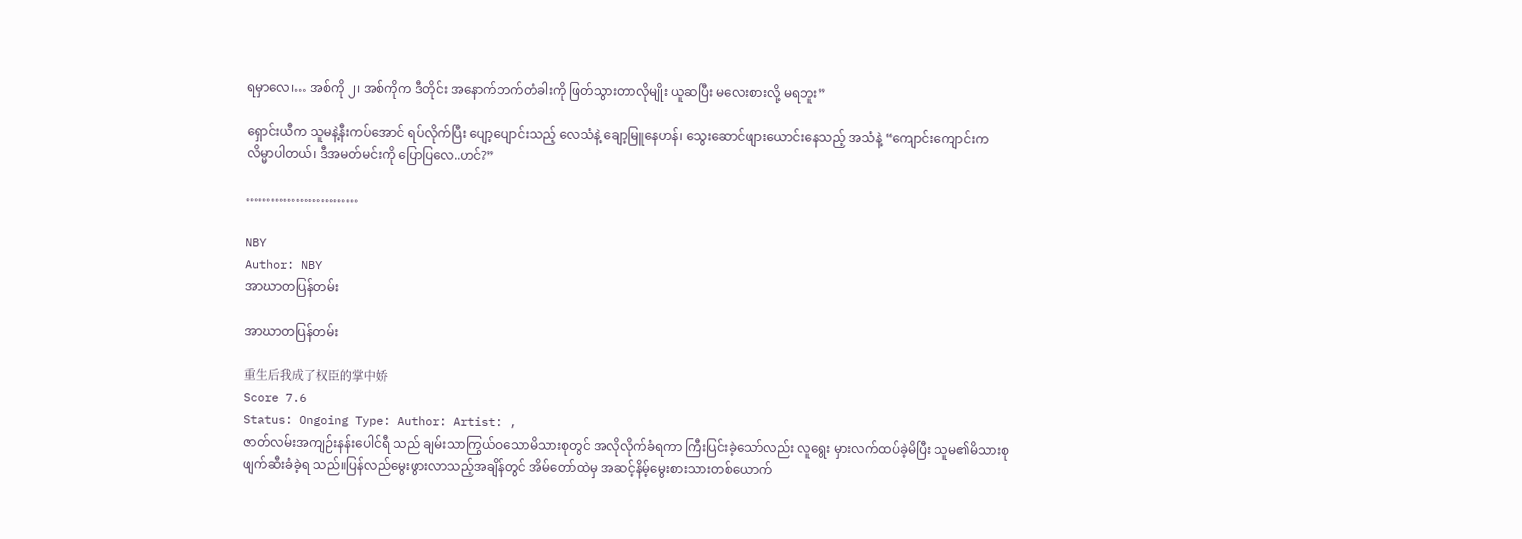ရမှာလေ၊… အစ်ကို ၂၊ အစ်ကိုက ဒီတိုင်း အနောက်ဘက်တံခါးကို ဖြတ်သွားတာလိုမျိုး ယူဆပြီး မလေးစားလို့ မရဘူး”

ရှောင်းယီက သူမနဲ့နီးကပ်အောင် ရပ်လိုက်ပြီး ပျော့ပျောင်းသည့် လေသံနဲ့ ချော့မြူနေဟန်၊ သွေးဆောင်ဖျားယောင်းနေသည့် အသံနဲ့ “ကျောင်းကျောင်းက လိမ္မာပါတယ်၊ ဒီအမတ်မင်းကို ပြောပြလေ..ဟင်?”

………………………

NBY
Author: NBY
အာဃာတပြန်တမ်း

အာဃာတပြန်တမ်း

重生后我成了权臣的掌中娇
Score 7.6
Status: Ongoing Type: Author: Artist: ,
ဇာတ်လမ်းအကျဉ်းနန်းပေါင်ရီ သည် ချမ်းသာကြွယ်ဝသောမိသားစုတွင် အလိုလိုက်ခံရကာ ကြီးပြင်းခဲ့သော်လည်း လူရွေး မှားလက်ထပ်ခဲ့မိပြီး သူမ၏မိသားစု ဖျက်ဆီးခံခဲ့ရ သည်။ပြန်လည်မွေးဖွားလာသည့်အချိန်တွင် အိမ်တော်ထဲမှ အဆင့်နိမ့်မွေးစားသားတစ်ယောက်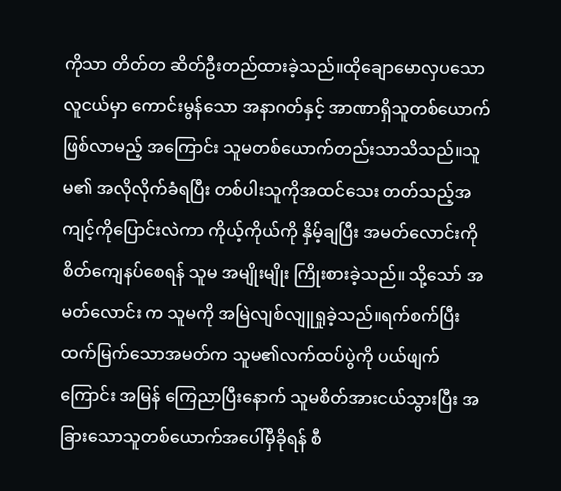ကိုသာ တိတ်တ ဆိတ်ဦးတည်ထားခဲ့သည်။ထိုချောမောလှပသော လူငယ်မှာ ကောင်းမွန်သော အနာဂတ်နှင့် အာဏာရှိသူတစ်ယောက်ဖြစ်လာမည့် အကြောင်း သူမတစ်ယောက်တည်းသာသိသည်။သူမ၏ အလိုလိုက်ခံရပြီး တစ်ပါးသူကိုအထင်သေး တတ်သည့်အကျင့်ကိုပြောင်းလဲကာ ကိုယ့်ကိုယ်ကို နှိမ့်ချပြီး အမတ်လောင်းကို စိတ်ကျေနပ်စေရန် သူမ အမျိုးမျိုး ကြိုးစားခဲ့သည်။ သို့သော် အမတ်လောင်း က သူမကို အမြဲလျစ်လျူရှုခဲ့သည်။ရက်စက်ပြီးထက်မြက်သောအမတ်က သူမ၏လက်ထပ်ပွဲကို ပယ်ဖျက်ကြောင်း အမြန် ကြေညာပြီးနောက် သူမစိတ်အားငယ်သွားပြီး အခြားသောသူတစ်ယောက်အပေါ်မှီခိုရန် စီ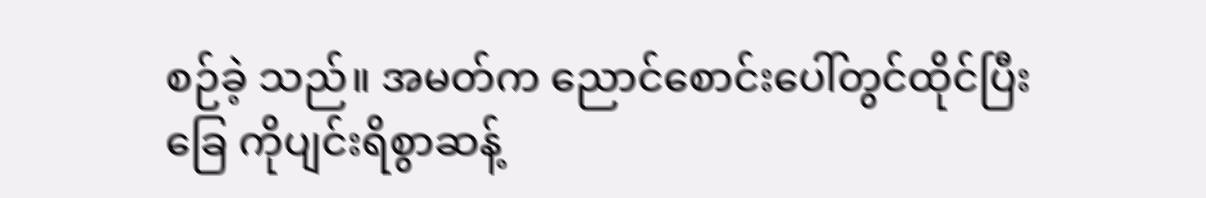စဉ်ခဲ့ သည်။ အမတ်က ညောင်စောင်းပေါ်တွင်ထိုင်ပြီး ခြေ ကိုပျင်းရိစွာဆန့်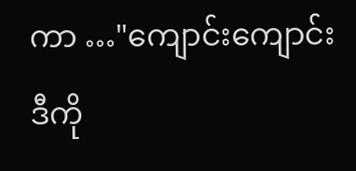ကာ …"ကျောင်းကျောင်း ဒီကို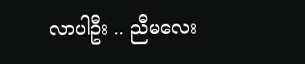လာပါဦး .. ညီမလေး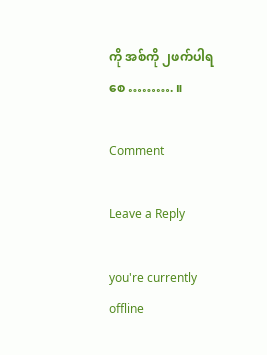ကို အစ်ကို ၂ဖက်ပါရစေ ………. ။

Comment

Leave a Reply

you're currently offline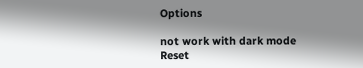Options

not work with dark mode
Reset